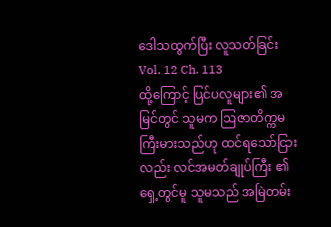ဒေါသထွက်ပြီး လူသတ်ခြင်း
Vol. 12 Ch. 113
ထို့ကြောင့် ပြင်ပလူများ၏ အမြင်တွင် သူမက ဩဇာတိက္ကမ ကြီးမားသည်ဟု ထင်ရသော်ငြားလည်း လင်အမတ်ချုပ်ကြီး ၏ ရှေ့တွင်မူ သူမသည် အမြဲတမ်း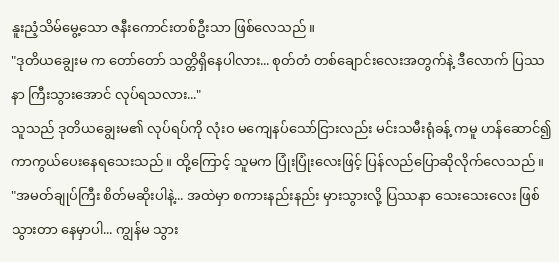နူးညံ့သိမ်မွေ့သော ဇနီးကောင်းတစ်ဦးသာ ဖြစ်လေသည်။
"ဒုတိယချွေးမ က တော်တော် သတ္တိရှိနေပါလား... စုတ်တံ တစ်ချောင်းလေးအတွက်နဲ့ ဒီလောက် ပြဿနာ ကြီးသွားအောင် လုပ်ရသလား..."
သူသည် ဒုတိယချွေးမ၏ လုပ်ရပ်ကို လုံးဝ မကျေနပ်သော်ငြားလည်း မင်းသမီးရုံခန့် ကမူ ဟန်ဆောင်၍ ကာကွယ်ပေးနေရသေးသည်။ ထို့ကြောင့် သူမက ပြုံးပြုံးလေးဖြင့် ပြန်လည်ပြောဆိုလိုက်လေသည်။
"အမတ်ချုပ်ကြီး စိတ်မဆိုးပါနဲ့... အထဲမှာ စကားနည်းနည်း မှားသွားလို့ ပြဿနာ သေးသေးလေး ဖြစ်သွားတာ နေမှာပါ... ကျွန်မ သွား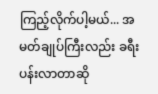ကြည့်လိုက်ပါ့မယ်... အမတ်ချုပ်ကြီးလည်း ခရီးပန်းလာတာဆို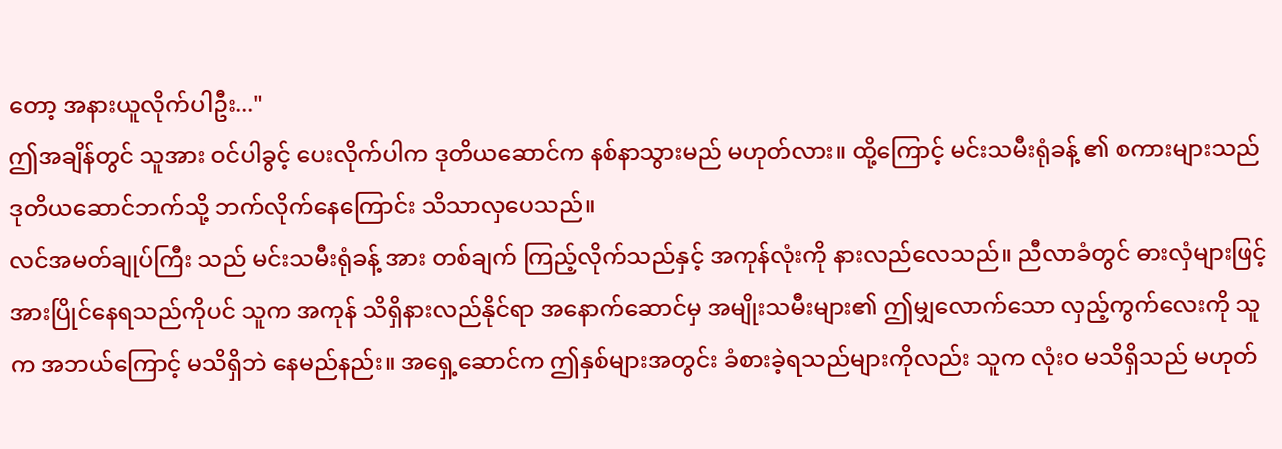တော့ အနားယူလိုက်ပါဦး..."
ဤအချိန်တွင် သူအား ဝင်ပါခွင့် ပေးလိုက်ပါက ဒုတိယဆောင်က နစ်နာသွားမည် မဟုတ်လား။ ထို့ကြောင့် မင်းသမီးရုံခန့် ၏ စကားများသည် ဒုတိယဆောင်ဘက်သို့ ဘက်လိုက်နေကြောင်း သိသာလှပေသည်။
လင်အမတ်ချုပ်ကြီး သည် မင်းသမီးရုံခန့် အား တစ်ချက် ကြည့်လိုက်သည်နှင့် အကုန်လုံးကို နားလည်လေသည်။ ညီလာခံတွင် ဓားလှံများဖြင့် အားပြိုင်နေရသည်ကိုပင် သူက အကုန် သိရှိနားလည်နိုင်ရာ အနောက်ဆောင်မှ အမျိုးသမီးများ၏ ဤမျှလောက်သော လှည့်ကွက်လေးကို သူက အဘယ်ကြောင့် မသိရှိဘဲ နေမည်နည်း။ အရှေ့ဆောင်က ဤနှစ်များအတွင်း ခံစားခဲ့ရသည်များကိုလည်း သူက လုံးဝ မသိရှိသည် မဟုတ်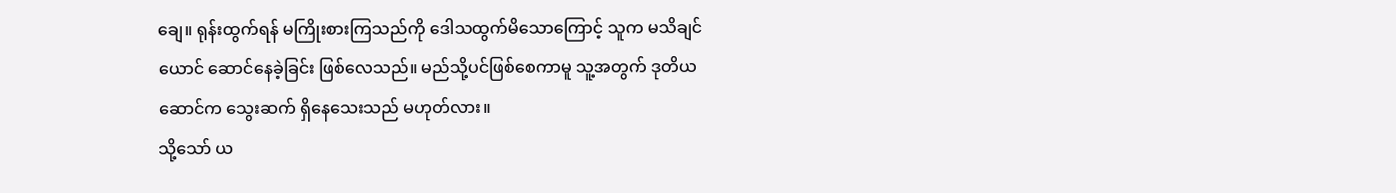ချေ။ ရုန်းထွက်ရန် မကြိုးစားကြသည်ကို ဒေါသထွက်မိသောကြောင့် သူက မသိချင်ယောင် ဆောင်နေခဲ့ခြင်း ဖြစ်လေသည်။ မည်သို့ပင်ဖြစ်စေကာမူ သူ့အတွက် ဒုတိယဆောင်က သွေးဆက် ရှိနေသေးသည် မဟုတ်လား။
သို့သော် ယ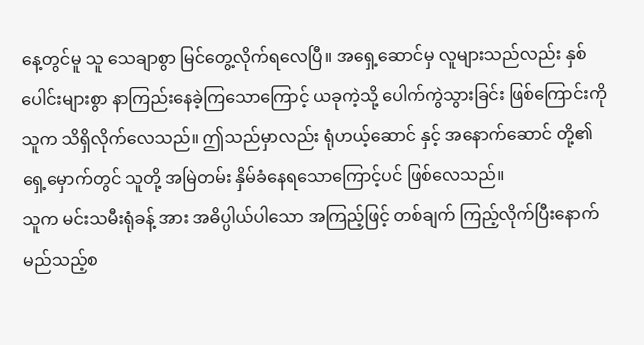နေ့တွင်မူ သူ သေချာစွာ မြင်တွေ့လိုက်ရလေပြီ။ အရှေ့ဆောင်မှ လူများသည်လည်း နှစ်ပေါင်းများစွာ နာကြည်းနေခဲ့ကြသောကြောင့် ယခုကဲ့သို့ ပေါက်ကွဲသွားခြင်း ဖြစ်ကြောင်းကို သူက သိရှိလိုက်လေသည်။ ဤသည်မှာလည်း ရုံဟယ့်ဆောင် နှင့် အနောက်ဆောင် တို့၏ ရှေ့မှောက်တွင် သူတို့ အမြဲတမ်း နှိမ်ခံနေရသောကြောင့်ပင် ဖြစ်လေသည်။
သူက မင်းသမီးရုံခန့် အား အဓိပ္ပါယ်ပါသော အကြည့်ဖြင့် တစ်ချက် ကြည့်လိုက်ပြီးနောက် မည်သည့်စ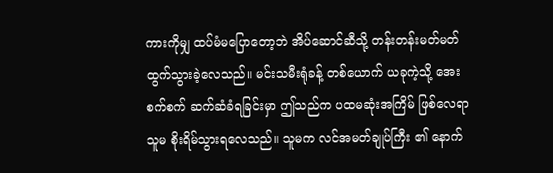ကားကိုမျှ ထပ်မံမပြောတော့ဘဲ အိပ်ဆောင်ဆီသို့ တန်းတန်းမတ်မတ် ထွက်သွားခဲ့လေသည်။ မင်းသမီးရုံခန့် တစ်ယောက် ယခုကဲ့သို့ အေးစက်စက် ဆက်ဆံခံရခြင်းမှာ ဤသည်က ပထမဆုံးအကြိမ် ဖြစ်လေရာ သူမ စိုးရိမ်သွားရလေသည်။ သူမက လင်အမတ်ချုပ်ကြီး ၏ နောက်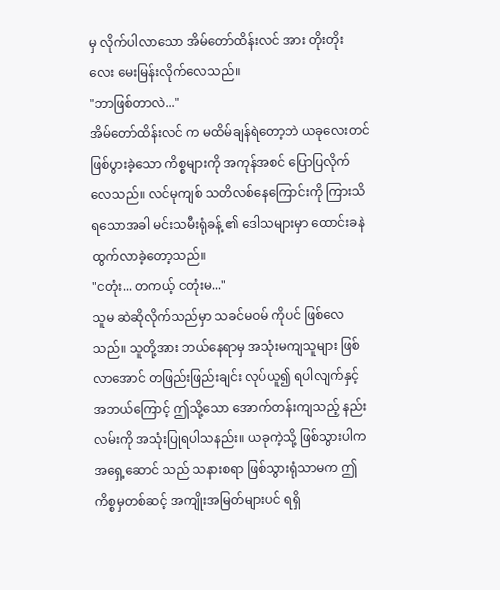မှ လိုက်ပါလာသော အိမ်တော်ထိန်းလင် အား တိုးတိုးလေး မေးမြန်းလိုက်လေသည်။
"ဘာဖြစ်တာလဲ..."
အိမ်တော်ထိန်းလင် က မထိမ်ချန်ရဲတော့ဘဲ ယခုလေးတင် ဖြစ်ပွားခဲ့သော ကိစ္စများကို အကုန်အစင် ပြောပြလိုက်လေသည်။ လင်မုကျစ် သတိလစ်နေကြောင်းကို ကြားသိရသောအခါ မင်းသမီးရုံခန့် ၏ ဒေါသများမှာ ထောင်းခနဲ ထွက်လာခဲ့တော့သည်။
"ငတုံး... တကယ့် ငတုံးမ..."
သူမ ဆဲဆိုလိုက်သည်မှာ သခင်မဝမ် ကိုပင် ဖြစ်လေသည်။ သူတို့အား ဘယ်နေရာမှ အသုံးမကျသူများ ဖြစ်လာအောင် တဖြည်းဖြည်းချင်း လုပ်ယူ၍ ရပါလျက်နှင့် အဘယ်ကြောင့် ဤသို့သော အောက်တန်းကျသည့် နည်းလမ်းကို အသုံးပြုရပါသနည်း။ ယခုကဲ့သို့ ဖြစ်သွားပါက အရှေ့ဆောင် သည် သနားစရာ ဖြစ်သွားရုံသာမက ဤကိစ္စမှတစ်ဆင့် အကျိုးအမြတ်များပင် ရရှိ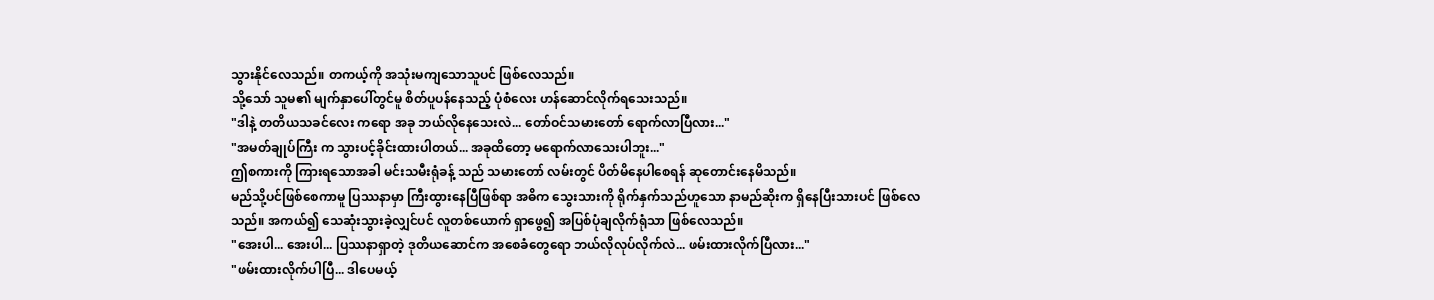သွားနိုင်လေသည်။ တကယ့်ကို အသုံးမကျသောသူပင် ဖြစ်လေသည်။
သို့သော် သူမ၏ မျက်နှာပေါ်တွင်မူ စိတ်ပူပန်နေသည့် ပုံစံလေး ဟန်ဆောင်လိုက်ရသေးသည်။
"ဒါနဲ့ တတိယသခင်လေး ကရော အခု ဘယ်လိုနေသေးလဲ... တော်ဝင်သမားတော် ရောက်လာပြီလား..."
"အမတ်ချုပ်ကြီး က သွားပင့်ခိုင်းထားပါတယ်... အခုထိတော့ မရောက်လာသေးပါဘူး..."
ဤစကားကို ကြားရသောအခါ မင်းသမီးရုံခန့် သည် သမားတော် လမ်းတွင် ပိတ်မိနေပါစေရန် ဆုတောင်းနေမိသည်။
မည်သို့ပင်ဖြစ်စေကာမူ ပြဿနာမှာ ကြီးထွားနေပြီဖြစ်ရာ အဓိက သွေးသားကို ရိုက်နှက်သည်ဟူသော နာမည်ဆိုးက ရှိနေပြီးသားပင် ဖြစ်လေသည်။ အကယ်၍ သေဆုံးသွားခဲ့လျှင်ပင် လူတစ်ယောက် ရှာဖွေ၍ အပြစ်ပုံချလိုက်ရုံသာ ဖြစ်လေသည်။
"အေးပါ... အေးပါ... ပြဿနာရှာတဲ့ ဒုတိယဆောင်က အစေခံတွေရော ဘယ်လိုလုပ်လိုက်လဲ... ဖမ်းထားလိုက်ပြီလား..."
"ဖမ်းထားလိုက်ပါပြီ... ဒါပေမယ့်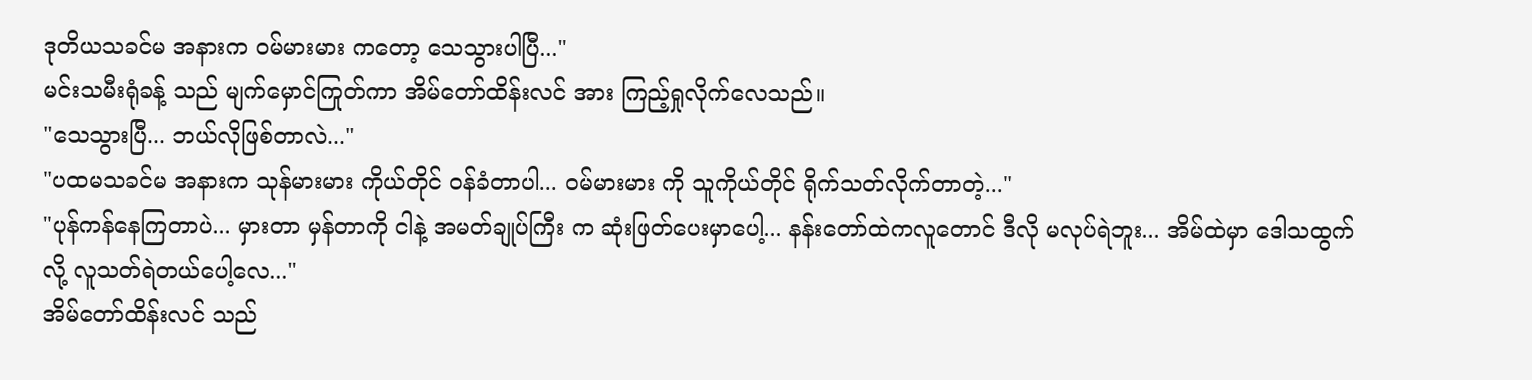ဒုတိယသခင်မ အနားက ဝမ်မားမား ကတော့ သေသွားပါပြီ..."
မင်းသမီးရုံခန့် သည် မျက်မှောင်ကြုတ်ကာ အိမ်တော်ထိန်းလင် အား ကြည့်ရှုလိုက်လေသည်။
"သေသွားပြီ... ဘယ်လိုဖြစ်တာလဲ..."
"ပထမသခင်မ အနားက သုန်မားမား ကိုယ်တိုင် ဝန်ခံတာပါ... ဝမ်မားမား ကို သူကိုယ်တိုင် ရိုက်သတ်လိုက်တာတဲ့..."
"ပုန်ကန်နေကြတာပဲ... မှားတာ မှန်တာကို ငါနဲ့ အမတ်ချုပ်ကြီး က ဆုံးဖြတ်ပေးမှာပေါ့... နန်းတော်ထဲကလူတောင် ဒီလို မလုပ်ရဲဘူး... အိမ်ထဲမှာ ဒေါသထွက်လို့ လူသတ်ရဲတယ်ပေါ့လေ..."
အိမ်တော်ထိန်းလင် သည်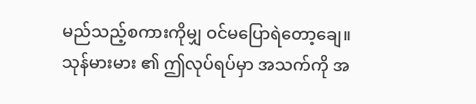မည်သည့်စကားကိုမျှ ဝင်မပြောရဲတော့ချေ။ သုန်မားမား ၏ ဤလုပ်ရပ်မှာ အသက်ကို အ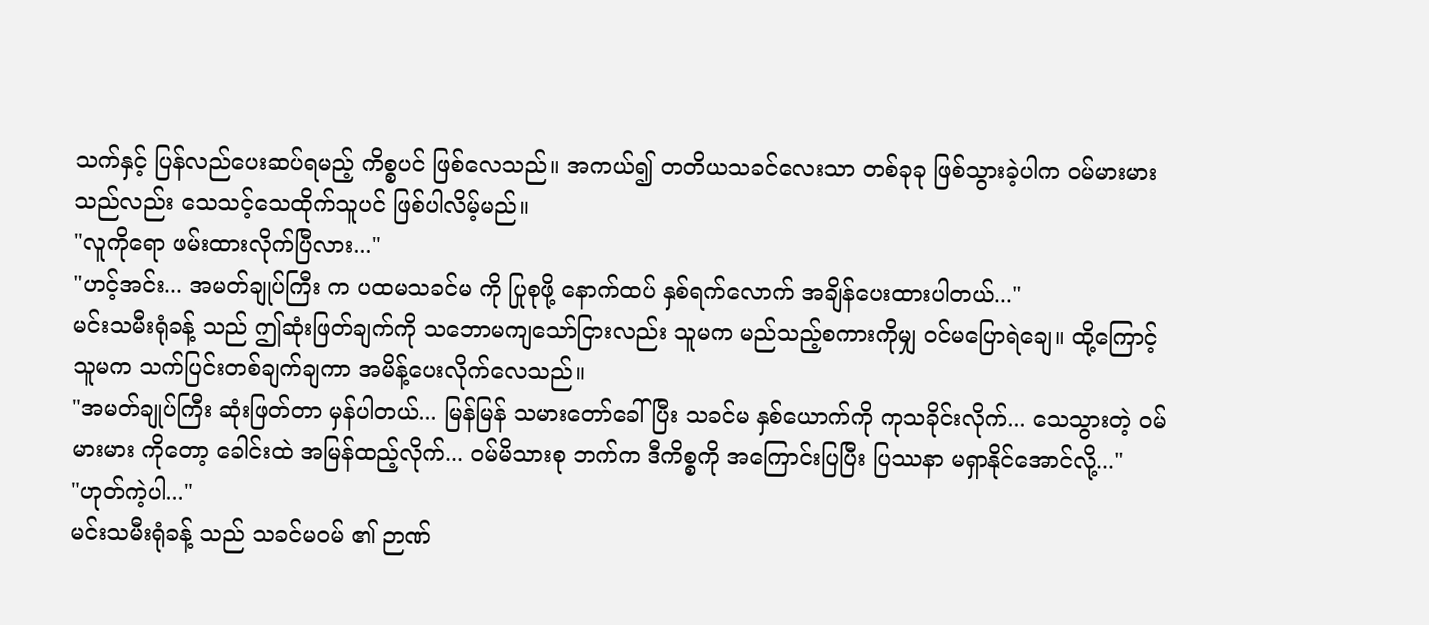သက်နှင့် ပြန်လည်ပေးဆပ်ရမည့် ကိစ္စပင် ဖြစ်လေသည်။ အကယ်၍ တတိယသခင်လေးသာ တစ်ခုခု ဖြစ်သွားခဲ့ပါက ဝမ်မားမား သည်လည်း သေသင့်သေထိုက်သူပင် ဖြစ်ပါလိမ့်မည်။
"လူကိုရော ဖမ်းထားလိုက်ပြီလား..."
"ဟင့်အင်း... အမတ်ချုပ်ကြီး က ပထမသခင်မ ကို ပြုစုဖို့ နောက်ထပ် နှစ်ရက်လောက် အချိန်ပေးထားပါတယ်..."
မင်းသမီးရုံခန့် သည် ဤဆုံးဖြတ်ချက်ကို သဘောမကျသော်ငြားလည်း သူမက မည်သည့်စကားကိုမျှ ဝင်မပြောရဲချေ။ ထို့ကြောင့် သူမက သက်ပြင်းတစ်ချက်ချကာ အမိန့်ပေးလိုက်လေသည်။
"အမတ်ချုပ်ကြီး ဆုံးဖြတ်တာ မှန်ပါတယ်... မြန်မြန် သမားတော်ခေါ်ပြီး သခင်မ နှစ်ယောက်ကို ကုသခိုင်းလိုက်... သေသွားတဲ့ ဝမ်မားမား ကိုတော့ ခေါင်းထဲ အမြန်ထည့်လိုက်... ဝမ်မိသားစု ဘက်က ဒီကိစ္စကို အကြောင်းပြပြီး ပြဿနာ မရှာနိုင်အောင်လို့..."
"ဟုတ်ကဲ့ပါ..."
မင်းသမီးရုံခန့် သည် သခင်မဝမ် ၏ ဉာဏ်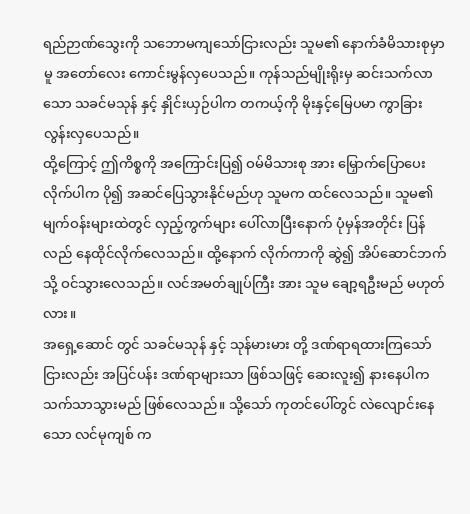ရည်ဉာဏ်သွေးကို သဘောမကျသော်ငြားလည်း သူမ၏ နောက်ခံမိသားစုမှာမူ အတော်လေး ကောင်းမွန်လှပေသည်။ ကုန်သည်မျိုးရိုးမှ ဆင်းသက်လာသော သခင်မသုန် နှင့် နှိုင်းယှဉ်ပါက တကယ့်ကို မိုးနှင့်မြေပမာ ကွာခြားလွန်းလှပေသည်။
ထို့ကြောင့် ဤကိစ္စကို အကြောင်းပြ၍ ဝမ်မိသားစု အား မြှောက်ပြောပေးလိုက်ပါက ပို၍ အဆင်ပြေသွားနိုင်မည်ဟု သူမက ထင်လေသည်။ သူမ၏ မျက်ဝန်းများထဲတွင် လှည့်ကွက်များ ပေါ်လာပြီးနောက် ပုံမှန်အတိုင်း ပြန်လည် နေထိုင်လိုက်လေသည်။ ထို့နောက် လိုက်ကာကို ဆွဲ၍ အိပ်ဆောင်ဘက်သို့ ဝင်သွားလေသည်။ လင်အမတ်ချုပ်ကြီး အား သူမ ချော့ရဦးမည် မဟုတ်လား။
အရှေ့ဆောင် တွင် သခင်မသုန် နှင့် သုန်မားမား တို့ ဒဏ်ရာရထားကြသော်ငြားလည်း အပြင်ပန်း ဒဏ်ရာများသာ ဖြစ်သဖြင့် ဆေးလူး၍ နားနေပါက သက်သာသွားမည် ဖြစ်လေသည်။ သို့သော် ကုတင်ပေါ်တွင် လဲလျောင်းနေသော လင်မုကျစ် က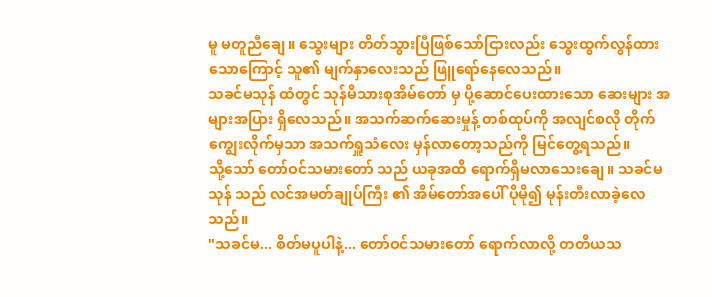မူ မတူညီချေ။ သွေးများ တိတ်သွားပြီဖြစ်သော်ငြားလည်း သွေးထွက်လွန်ထားသောကြောင့် သူ၏ မျက်နှာလေးသည် ဖြူရော်နေလေသည်။
သခင်မသုန် ထံတွင် သုန်မိသားစုအိမ်တော် မှ ပို့ဆောင်ပေးထားသော ဆေးများ အများအပြား ရှိလေသည်။ အသက်ဆက်ဆေးမှုန့် တစ်ထုပ်ကို အလျင်စလို တိုက်ကျွေးလိုက်မှသာ အသက်ရှူသံလေး မှန်လာတော့သည်ကို မြင်တွေ့ရသည်။
သို့သော် တော်ဝင်သမားတော် သည် ယခုအထိ ရောက်ရှိမလာသေးချေ။ သခင်မသုန် သည် လင်အမတ်ချုပ်ကြီး ၏ အိမ်တော်အပေါ် ပိုမို၍ မုန်းတီးလာခဲ့လေသည်။
"သခင်မ... စိတ်မပူပါနဲ့... တော်ဝင်သမားတော် ရောက်လာလို့ တတိယသ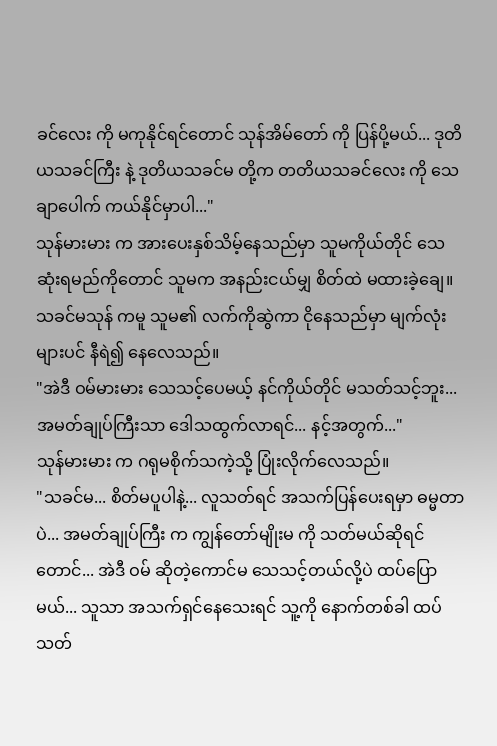ခင်လေး ကို မကုနိုင်ရင်တောင် သုန်အိမ်တော် ကို ပြန်ပို့မယ်... ဒုတိယသခင်ကြီး နဲ့ ဒုတိယသခင်မ တို့က တတိယသခင်လေး ကို သေချာပေါက် ကယ်နိုင်မှာပါ..."
သုန်မားမား က အားပေးနှစ်သိမ့်နေသည်မှာ သူမကိုယ်တိုင် သေဆုံးရမည်ကိုတောင် သူမက အနည်းငယ်မျှ စိတ်ထဲ မထားခဲ့ချေ။ သခင်မသုန် ကမူ သူမ၏ လက်ကိုဆွဲကာ ငိုနေသည်မှာ မျက်လုံးများပင် နီရဲ၍ နေလေသည်။
"အဲဒီ ဝမ်မားမား သေသင့်ပေမယ့် နင်ကိုယ်တိုင် မသတ်သင့်ဘူး... အမတ်ချုပ်ကြီးသာ ဒေါသထွက်လာရင်... နင့်အတွက်..."
သုန်မားမား က ဂရုမစိုက်သကဲ့သို့ ပြုံးလိုက်လေသည်။
"သခင်မ... စိတ်မပူပါနဲ့... လူသတ်ရင် အသက်ပြန်ပေးရမှာ ဓမ္မတာပဲ... အမတ်ချုပ်ကြီး က ကျွန်တော်မျိုးမ ကို သတ်မယ်ဆိုရင်တောင်... အဲဒီ ဝမ် ဆိုတဲ့ကောင်မ သေသင့်တယ်လို့ပဲ ထပ်ပြောမယ်... သူသာ အသက်ရှင်နေသေးရင် သူ့ကို နောက်တစ်ခါ ထပ်သတ်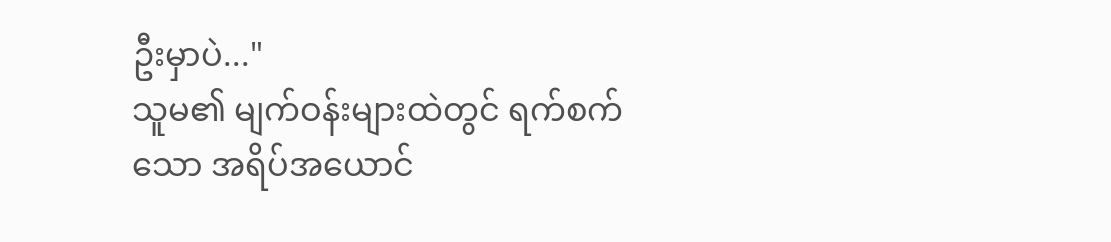ဦးမှာပဲ..."
သူမ၏ မျက်ဝန်းများထဲတွင် ရက်စက်သော အရိပ်အယောင်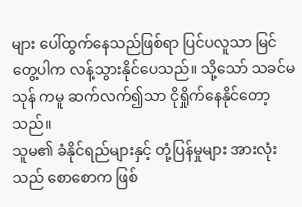များ ပေါ်ထွက်နေသည်ဖြစ်ရာ ပြင်ပလူသာ မြင်တွေ့ပါက လန့်သွားနိုင်ပေသည်။ သို့သော် သခင်မသုန် ကမူ ဆက်လက်၍သာ ငိုရှိုက်နေနိုင်တော့သည်။
သူမ၏ ခံနိုင်ရည်များနှင့် တုံ့ပြန်မှုများ အားလုံးသည် စောစောက ဖြစ်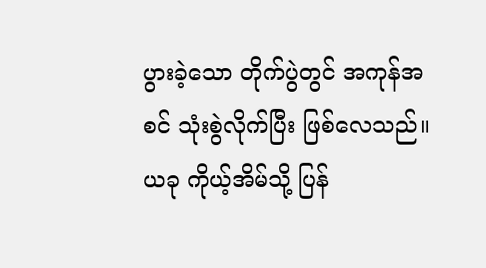ပွားခဲ့သော တိုက်ပွဲတွင် အကုန်အစင် သုံးစွဲလိုက်ပြီး ဖြစ်လေသည်။ ယခု ကိုယ့်အိမ်သို့ ပြန်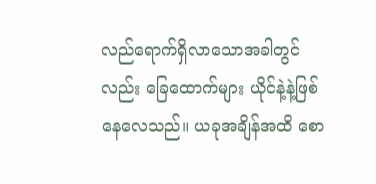လည်ရောက်ရှိလာသောအခါတွင်လည်း ခြေထောက်များ ယိုင်နဲ့နဲ့ဖြစ်နေလေသည်။ ယခုအချိန်အထိ စော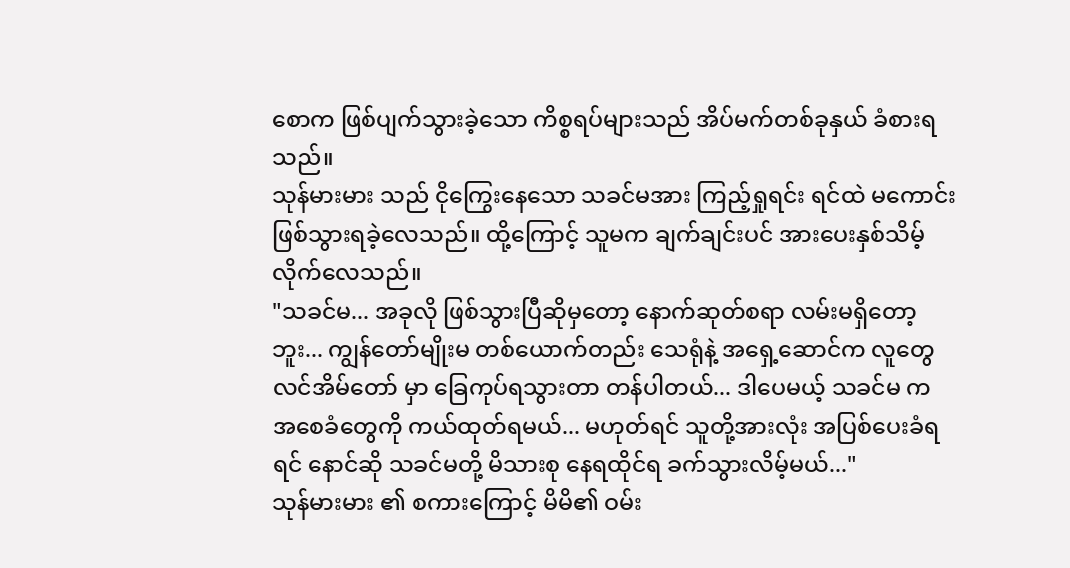စောက ဖြစ်ပျက်သွားခဲ့သော ကိစ္စရပ်များသည် အိပ်မက်တစ်ခုနှယ် ခံစားရသည်။
သုန်မားမား သည် ငိုကြွေးနေသော သခင်မအား ကြည့်ရှုရင်း ရင်ထဲ မကောင်းဖြစ်သွားရခဲ့လေသည်။ ထို့ကြောင့် သူမက ချက်ချင်းပင် အားပေးနှစ်သိမ့်လိုက်လေသည်။
"သခင်မ... အခုလို ဖြစ်သွားပြီဆိုမှတော့ နောက်ဆုတ်စရာ လမ်းမရှိတော့ဘူး... ကျွန်တော်မျိုးမ တစ်ယောက်တည်း သေရုံနဲ့ အရှေ့ဆောင်က လူတွေ လင်အိမ်တော် မှာ ခြေကုပ်ရသွားတာ တန်ပါတယ်... ဒါပေမယ့် သခင်မ က အစေခံတွေကို ကယ်ထုတ်ရမယ်... မဟုတ်ရင် သူတို့အားလုံး အပြစ်ပေးခံရရင် နောင်ဆို သခင်မတို့ မိသားစု နေရထိုင်ရ ခက်သွားလိမ့်မယ်..."
သုန်မားမား ၏ စကားကြောင့် မိမိ၏ ဝမ်း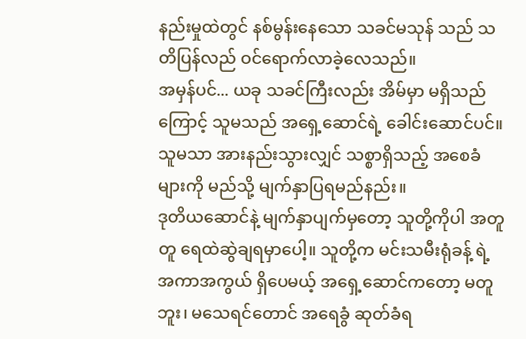နည်းမှုထဲတွင် နစ်မွန်းနေသော သခင်မသုန် သည် သတိပြန်လည် ဝင်ရောက်လာခဲ့လေသည်။
အမှန်ပင်... ယခု သခင်ကြီးလည်း အိမ်မှာ မရှိသည်ကြောင့် သူမသည် အရှေ့ဆောင်ရဲ့ ခေါင်းဆောင်ပင်။ သူမသာ အားနည်းသွားလျှင် သစ္စာရှိသည့် အစေခံများကို မည်သို့ မျက်နှာပြရမည်နည်း။
ဒုတိယဆောင်နဲ့ မျက်နှာပျက်မှတော့ သူတို့ကိုပါ အတူတူ ရေထဲဆွဲချရမှာပေါ့။ သူတို့က မင်းသမီးရုံခန့် ရဲ့ အကာအကွယ် ရှိပေမယ့် အရှေ့ဆောင်ကတော့ မတူဘူး၊ မသေရင်တောင် အရေခွံ ဆုတ်ခံရ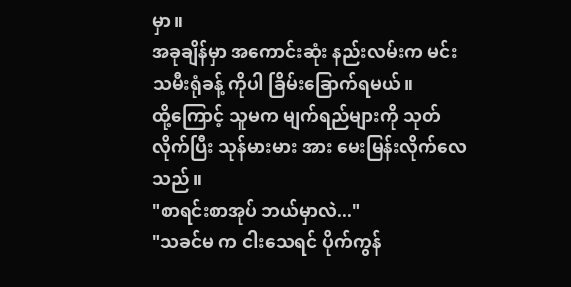မှာ။
အခုချိန်မှာ အကောင်းဆုံး နည်းလမ်းက မင်းသမီးရုံခန့် ကိုပါ ခြိမ်းခြောက်ရမယ်။
ထို့ကြောင့် သူမက မျက်ရည်များကို သုတ်လိုက်ပြီး သုန်မားမား အား မေးမြန်းလိုက်လေသည်။
"စာရင်းစာအုပ် ဘယ်မှာလဲ..."
"သခင်မ က ငါးသေရင် ပိုက်ကွန်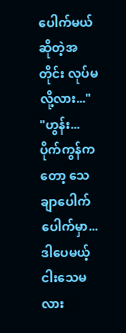ပေါက်မယ် ဆိုတဲ့အတိုင်း လုပ်မလို့လား..."
"ဟွန်း... ပိုက်ကွန်ကတော့ သေချာပေါက် ပေါက်မှာ... ဒါပေမယ့် ငါးသေမလား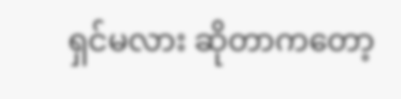ရှင်မလား ဆိုတာကတော့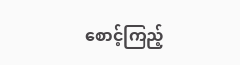စောင့်ကြည့်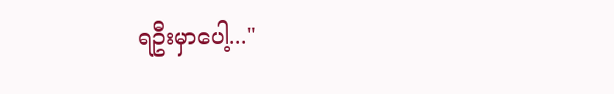ရဦးမှာပေါ့..."